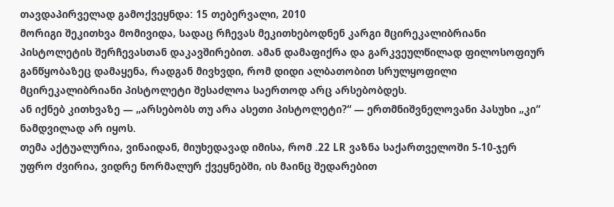თავდაპირველად გამოქვეყნდა: 15 თებერვალი, 2010
მორიგი შეკითხვა მომივიდა, სადაც რჩევას მეკითხებოდნენ კარგი მცირეკალიბრიანი პისტოლეტის შერჩევასთან დაკავშირებით. ამან დამაფიქრა და გარკვეულწილად ფილოსოფიურ განწყობაზეც დამაყენა, რადგან მივხვდი, რომ დიდი ალბათობით სრულყოფილი მცირეკალიბრიანი პისტოლეტი შესაძლოა საერთოდ არც არსებობდეს.
ან იქნებ კითხვაზე — „არსებობს თუ არა ასეთი პისტოლეტი?“ — ერთმნიშვნელოვანი პასუხი „კი“ ნამდვილად არ იყოს.
თემა აქტუალურია, ვინაიდან, მიუხედავად იმისა, რომ .22 LR ვაზნა საქართველოში 5-10-ჯერ უფრო ძვირია, ვიდრე ნორმალურ ქვეყნებში, ის მაინც შედარებით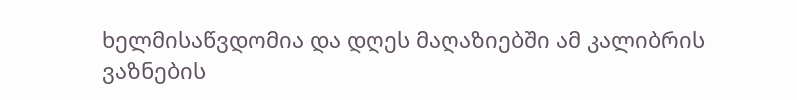ხელმისაწვდომია და დღეს მაღაზიებში ამ კალიბრის ვაზნების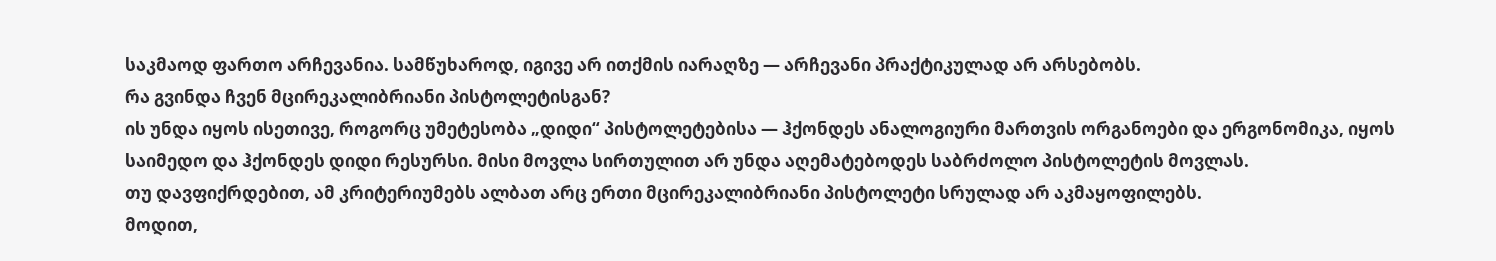საკმაოდ ფართო არჩევანია. სამწუხაროდ, იგივე არ ითქმის იარაღზე — არჩევანი პრაქტიკულად არ არსებობს.
რა გვინდა ჩვენ მცირეკალიბრიანი პისტოლეტისგან?
ის უნდა იყოს ისეთივე, როგორც უმეტესობა „დიდი“ პისტოლეტებისა — ჰქონდეს ანალოგიური მართვის ორგანოები და ერგონომიკა, იყოს საიმედო და ჰქონდეს დიდი რესურსი. მისი მოვლა სირთულით არ უნდა აღემატებოდეს საბრძოლო პისტოლეტის მოვლას.
თუ დავფიქრდებით, ამ კრიტერიუმებს ალბათ არც ერთი მცირეკალიბრიანი პისტოლეტი სრულად არ აკმაყოფილებს.
მოდით,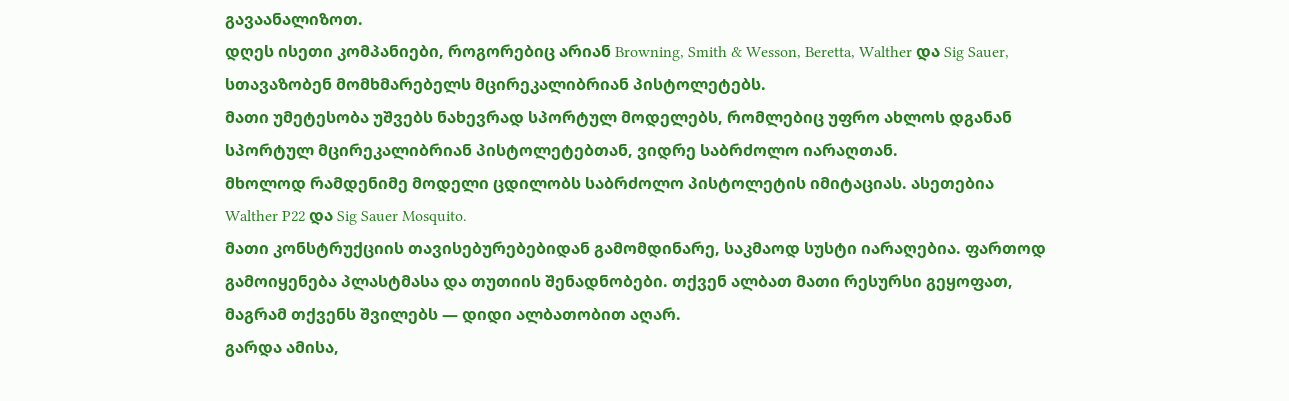გავაანალიზოთ.
დღეს ისეთი კომპანიები, როგორებიც არიან Browning, Smith & Wesson, Beretta, Walther და Sig Sauer, სთავაზობენ მომხმარებელს მცირეკალიბრიან პისტოლეტებს.
მათი უმეტესობა უშვებს ნახევრად სპორტულ მოდელებს, რომლებიც უფრო ახლოს დგანან სპორტულ მცირეკალიბრიან პისტოლეტებთან, ვიდრე საბრძოლო იარაღთან.
მხოლოდ რამდენიმე მოდელი ცდილობს საბრძოლო პისტოლეტის იმიტაციას. ასეთებია Walther P22 და Sig Sauer Mosquito.
მათი კონსტრუქციის თავისებურებებიდან გამომდინარე, საკმაოდ სუსტი იარაღებია. ფართოდ გამოიყენება პლასტმასა და თუთიის შენადნობები. თქვენ ალბათ მათი რესურსი გეყოფათ, მაგრამ თქვენს შვილებს — დიდი ალბათობით აღარ.
გარდა ამისა,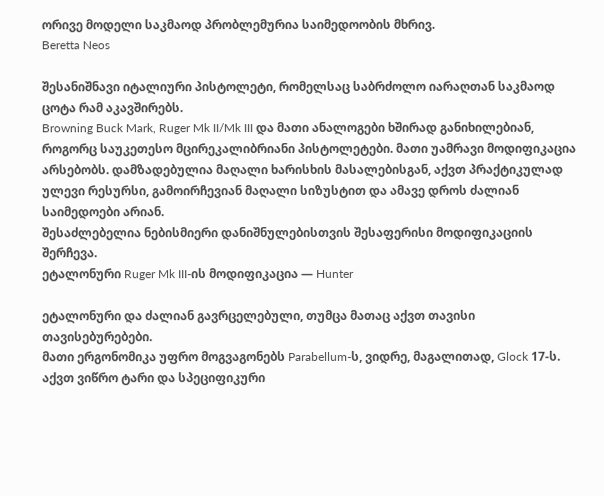ორივე მოდელი საკმაოდ პრობლემურია საიმედოობის მხრივ.
Beretta Neos

შესანიშნავი იტალიური პისტოლეტი, რომელსაც საბრძოლო იარაღთან საკმაოდ ცოტა რამ აკავშირებს.
Browning Buck Mark, Ruger Mk II/Mk III და მათი ანალოგები ხშირად განიხილებიან, როგორც საუკეთესო მცირეკალიბრიანი პისტოლეტები. მათი უამრავი მოდიფიკაცია არსებობს. დამზადებულია მაღალი ხარისხის მასალებისგან, აქვთ პრაქტიკულად ულევი რესურსი, გამოირჩევიან მაღალი სიზუსტით და ამავე დროს ძალიან საიმედოები არიან.
შესაძლებელია ნებისმიერი დანიშნულებისთვის შესაფერისი მოდიფიკაციის შერჩევა.
ეტალონური Ruger Mk III-ის მოდიფიკაცია — Hunter

ეტალონური და ძალიან გავრცელებული, თუმცა მათაც აქვთ თავისი თავისებურებები.
მათი ერგონომიკა უფრო მოგვაგონებს Parabellum-ს, ვიდრე, მაგალითად, Glock 17-ს. აქვთ ვიწრო ტარი და სპეციფიკური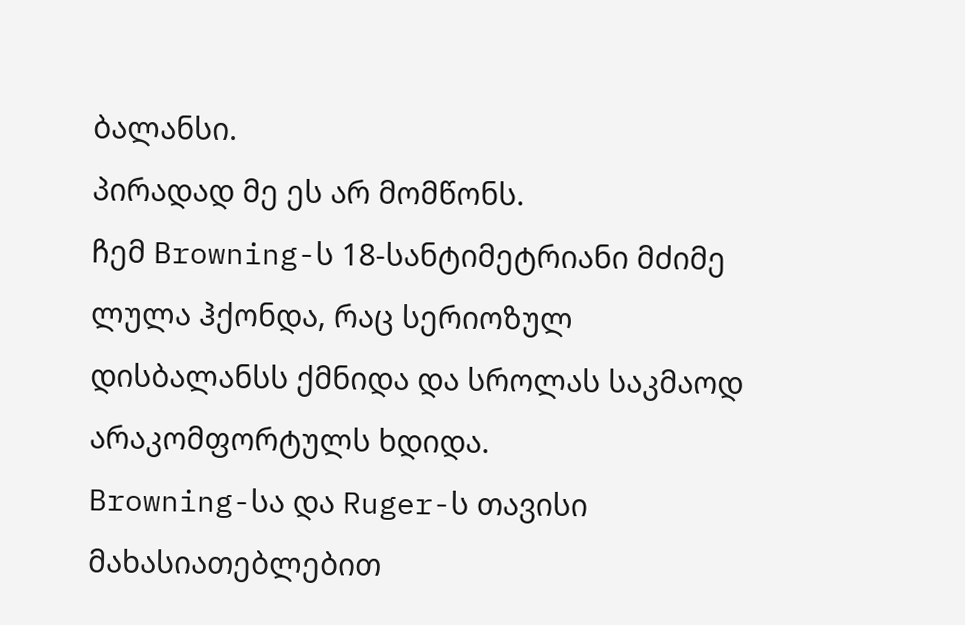ბალანსი.
პირადად მე ეს არ მომწონს.
ჩემ Browning-ს 18-სანტიმეტრიანი მძიმე ლულა ჰქონდა, რაც სერიოზულ დისბალანსს ქმნიდა და სროლას საკმაოდ არაკომფორტულს ხდიდა.
Browning-სა და Ruger-ს თავისი მახასიათებლებით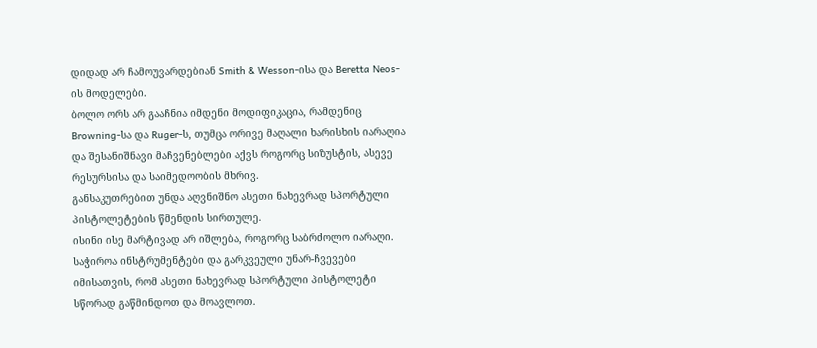დიდად არ ჩამოუვარდებიან Smith & Wesson-ისა და Beretta Neos-ის მოდელები.
ბოლო ორს არ გააჩნია იმდენი მოდიფიკაცია, რამდენიც Browning-სა და Ruger-ს, თუმცა ორივე მაღალი ხარისხის იარაღია და შესანიშნავი მაჩვენებლები აქვს როგორც სიზუსტის, ასევე რესურსისა და საიმედოობის მხრივ.
განსაკუთრებით უნდა აღვნიშნო ასეთი ნახევრად სპორტული პისტოლეტების წმენდის სირთულე.
ისინი ისე მარტივად არ იშლება, როგორც საბრძოლო იარაღი.
საჭიროა ინსტრუმენტები და გარკვეული უნარ-ჩვევები იმისათვის, რომ ასეთი ნახევრად სპორტული პისტოლეტი სწორად გაწმინდოთ და მოავლოთ.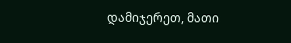დამიჯერეთ, მათი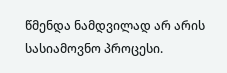წმენდა ნამდვილად არ არის სასიამოვნო პროცესი.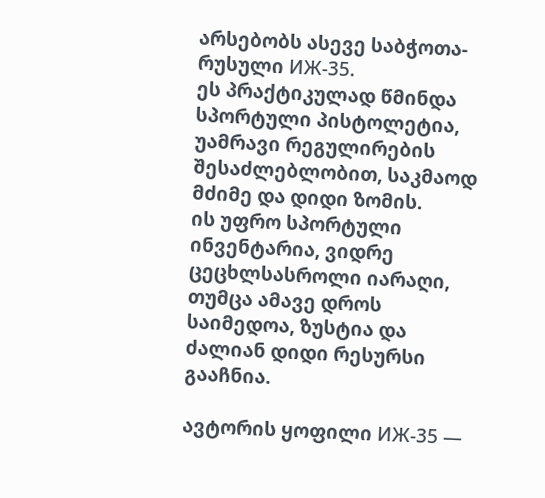არსებობს ასევე საბჭოთა-რუსული ИЖ-35.
ეს პრაქტიკულად წმინდა სპორტული პისტოლეტია, უამრავი რეგულირების შესაძლებლობით, საკმაოდ მძიმე და დიდი ზომის.
ის უფრო სპორტული ინვენტარია, ვიდრე ცეცხლსასროლი იარაღი, თუმცა ამავე დროს საიმედოა, ზუსტია და ძალიან დიდი რესურსი გააჩნია.

ავტორის ყოფილი ИЖ-35 —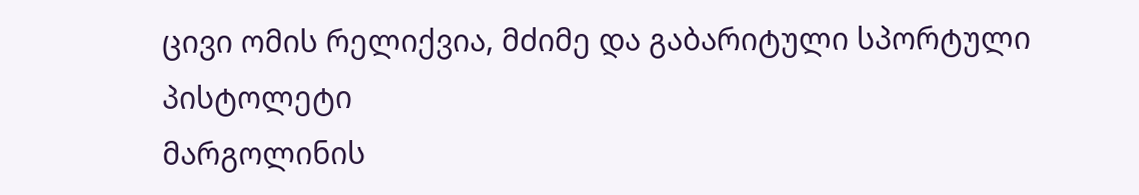ცივი ომის რელიქვია, მძიმე და გაბარიტული სპორტული პისტოლეტი
მარგოლინის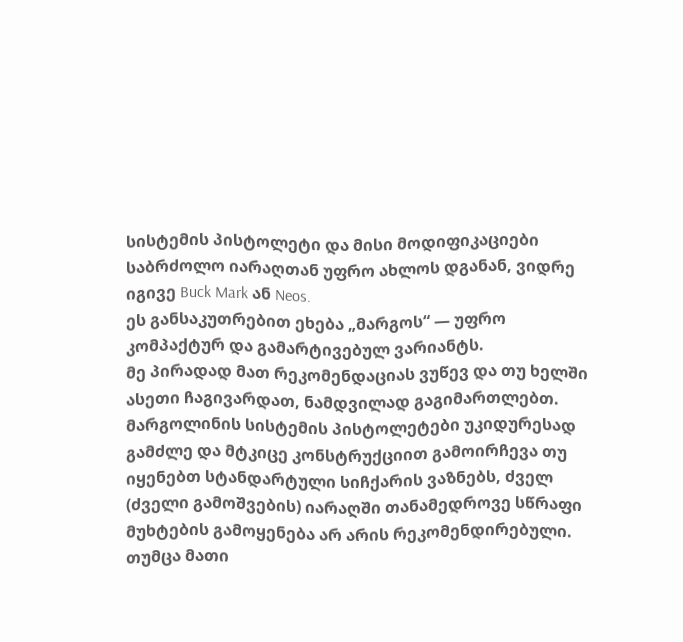სისტემის პისტოლეტი და მისი მოდიფიკაციები საბრძოლო იარაღთან უფრო ახლოს დგანან, ვიდრე იგივე Buck Mark ან Neos.
ეს განსაკუთრებით ეხება „მარგოს“ — უფრო კომპაქტურ და გამარტივებულ ვარიანტს.
მე პირადად მათ რეკომენდაციას ვუწევ და თუ ხელში ასეთი ჩაგივარდათ, ნამდვილად გაგიმართლებთ.
მარგოლინის სისტემის პისტოლეტები უკიდურესად გამძლე და მტკიცე კონსტრუქციით გამოირჩევა თუ იყენებთ სტანდარტული სიჩქარის ვაზნებს, ძველ (ძველი გამოშვების) იარაღში თანამედროვე სწრაფი მუხტების გამოყენება არ არის რეკომენდირებული.
თუმცა მათი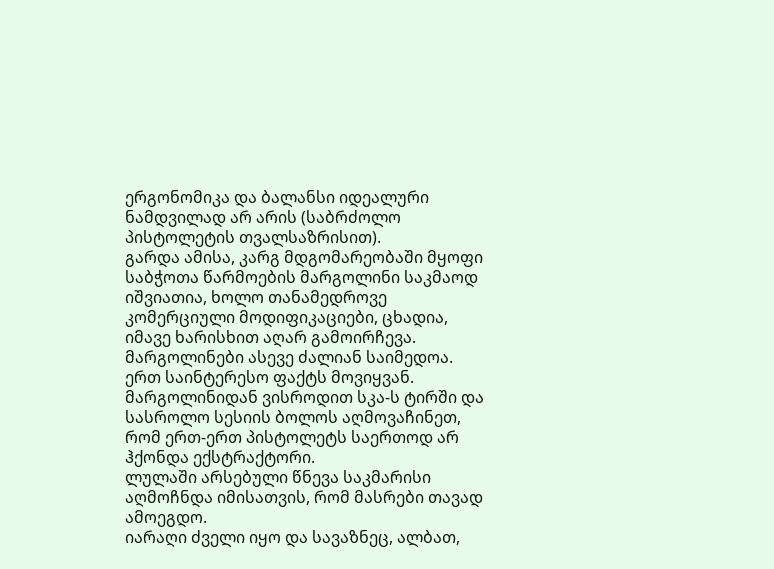ერგონომიკა და ბალანსი იდეალური ნამდვილად არ არის (საბრძოლო პისტოლეტის თვალსაზრისით).
გარდა ამისა, კარგ მდგომარეობაში მყოფი საბჭოთა წარმოების მარგოლინი საკმაოდ იშვიათია, ხოლო თანამედროვე კომერციული მოდიფიკაციები, ცხადია, იმავე ხარისხით აღარ გამოირჩევა.
მარგოლინები ასევე ძალიან საიმედოა.
ერთ საინტერესო ფაქტს მოვიყვან.
მარგოლინიდან ვისროდით სკა-ს ტირში და სასროლო სესიის ბოლოს აღმოვაჩინეთ, რომ ერთ-ერთ პისტოლეტს საერთოდ არ ჰქონდა ექსტრაქტორი.
ლულაში არსებული წნევა საკმარისი აღმოჩნდა იმისათვის, რომ მასრები თავად ამოეგდო.
იარაღი ძველი იყო და სავაზნეც, ალბათ,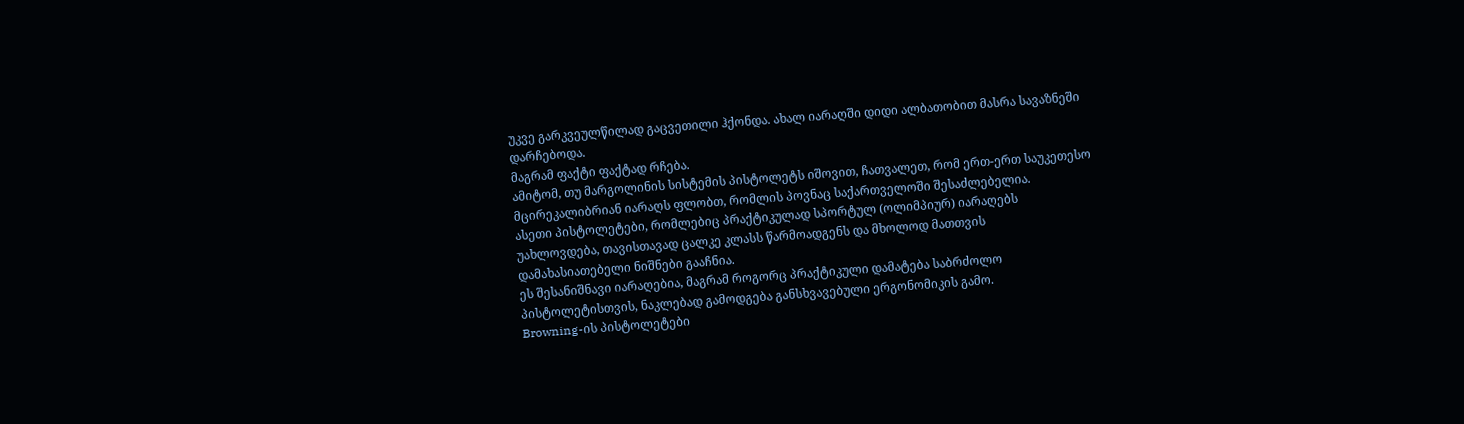უკვე გარკვეულწილად გაცვეთილი ჰქონდა. ახალ იარაღში დიდი ალბათობით მასრა სავაზნეში დარჩებოდა.
მაგრამ ფაქტი ფაქტად რჩება.
ამიტომ, თუ მარგოლინის სისტემის პისტოლეტს იშოვით, ჩათვალეთ, რომ ერთ-ერთ საუკეთესო მცირეკალიბრიან იარაღს ფლობთ, რომლის პოვნაც საქართველოში შესაძლებელია.
ასეთი პისტოლეტები, რომლებიც პრაქტიკულად სპორტულ (ოლიმპიურ) იარაღებს უახლოვდება, თავისთავად ცალკე კლასს წარმოადგენს და მხოლოდ მათთვის დამახასიათებელი ნიშნები გააჩნია.
ეს შესანიშნავი იარაღებია, მაგრამ როგორც პრაქტიკული დამატება საბრძოლო პისტოლეტისთვის, ნაკლებად გამოდგება განსხვავებული ერგონომიკის გამო.
Browning-ის პისტოლეტები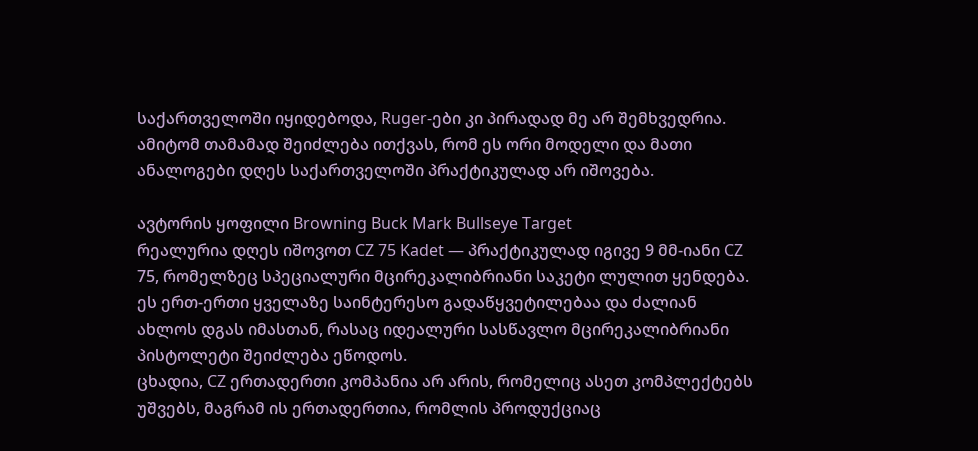საქართველოში იყიდებოდა, Ruger-ები კი პირადად მე არ შემხვედრია.
ამიტომ თამამად შეიძლება ითქვას, რომ ეს ორი მოდელი და მათი ანალოგები დღეს საქართველოში პრაქტიკულად არ იშოვება.

ავტორის ყოფილი Browning Buck Mark Bullseye Target
რეალურია დღეს იშოვოთ CZ 75 Kadet — პრაქტიკულად იგივე 9 მმ-იანი CZ 75, რომელზეც სპეციალური მცირეკალიბრიანი საკეტი ლულით ყენდება.
ეს ერთ-ერთი ყველაზე საინტერესო გადაწყვეტილებაა და ძალიან ახლოს დგას იმასთან, რასაც იდეალური სასწავლო მცირეკალიბრიანი პისტოლეტი შეიძლება ეწოდოს.
ცხადია, CZ ერთადერთი კომპანია არ არის, რომელიც ასეთ კომპლექტებს უშვებს, მაგრამ ის ერთადერთია, რომლის პროდუქციაც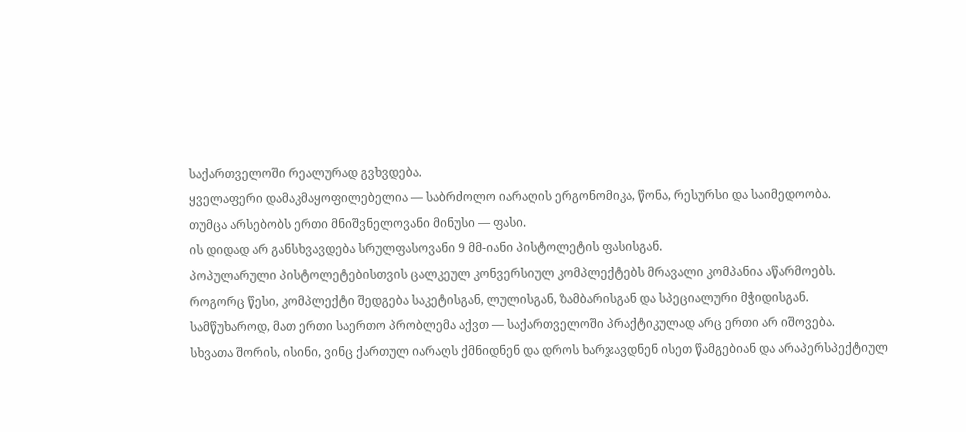საქართველოში რეალურად გვხვდება.
ყველაფერი დამაკმაყოფილებელია — საბრძოლო იარაღის ერგონომიკა, წონა, რესურსი და საიმედოობა.
თუმცა არსებობს ერთი მნიშვნელოვანი მინუსი — ფასი.
ის დიდად არ განსხვავდება სრულფასოვანი 9 მმ-იანი პისტოლეტის ფასისგან.
პოპულარული პისტოლეტებისთვის ცალკეულ კონვერსიულ კომპლექტებს მრავალი კომპანია აწარმოებს.
როგორც წესი, კომპლექტი შედგება საკეტისგან, ლულისგან, ზამბარისგან და სპეციალური მჭიდისგან.
სამწუხაროდ, მათ ერთი საერთო პრობლემა აქვთ — საქართველოში პრაქტიკულად არც ერთი არ იშოვება.
სხვათა შორის, ისინი, ვინც ქართულ იარაღს ქმნიდნენ და დროს ხარჯავდნენ ისეთ წამგებიან და არაპერსპექტიულ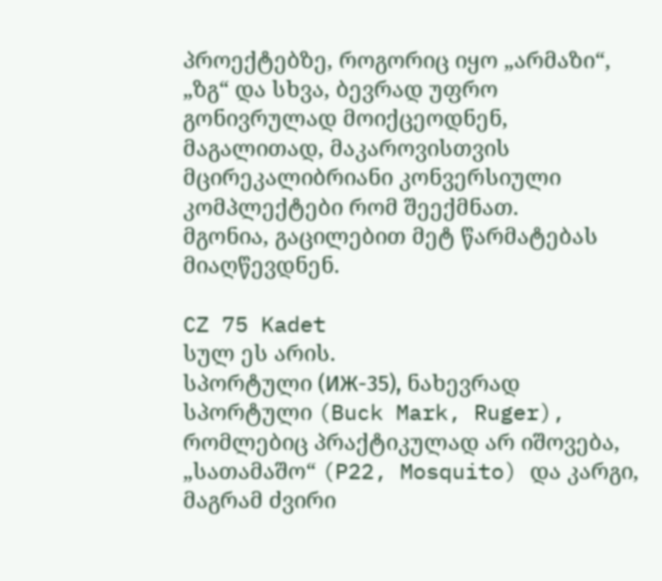პროექტებზე, როგორიც იყო „არმაზი“, „ზგ“ და სხვა, ბევრად უფრო გონივრულად მოიქცეოდნენ, მაგალითად, მაკაროვისთვის მცირეკალიბრიანი კონვერსიული კომპლექტები რომ შეექმნათ.
მგონია, გაცილებით მეტ წარმატებას მიაღწევდნენ.

CZ 75 Kadet
სულ ეს არის.
სპორტული (ИЖ-35), ნახევრად სპორტული (Buck Mark, Ruger), რომლებიც პრაქტიკულად არ იშოვება, „სათამაშო“ (P22, Mosquito) და კარგი, მაგრამ ძვირი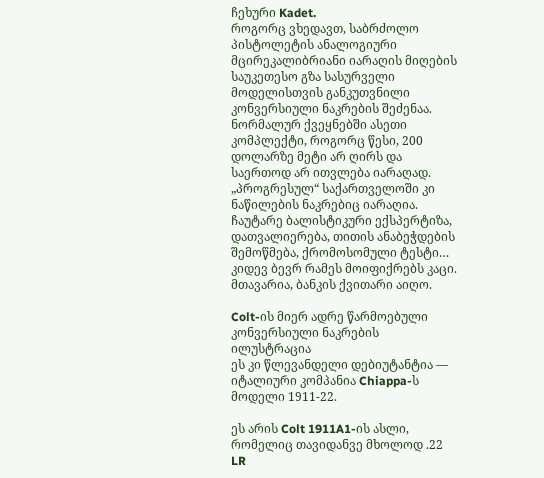ჩეხური Kadet.
როგორც ვხედავთ, საბრძოლო პისტოლეტის ანალოგიური მცირეკალიბრიანი იარაღის მიღების საუკეთესო გზა სასურველი მოდელისთვის განკუთვნილი კონვერსიული ნაკრების შეძენაა.
ნორმალურ ქვეყნებში ასეთი კომპლექტი, როგორც წესი, 200 დოლარზე მეტი არ ღირს და საერთოდ არ ითვლება იარაღად.
„პროგრესულ“ საქართველოში კი ნაწილების ნაკრებიც იარაღია.
ჩაუტარე ბალისტიკური ექსპერტიზა, დათვალიერება, თითის ანაბეჭდების შემოწმება, ქრომოსომული ტესტი…
კიდევ ბევრ რამეს მოიფიქრებს კაცი.
მთავარია, ბანკის ქვითარი აიღო.

Colt-ის მიერ ადრე წარმოებული კონვერსიული ნაკრების ილუსტრაცია
ეს კი წლევანდელი დებიუტანტია — იტალიური კომპანია Chiappa-ს მოდელი 1911-22.

ეს არის Colt 1911A1-ის ასლი, რომელიც თავიდანვე მხოლოდ .22 LR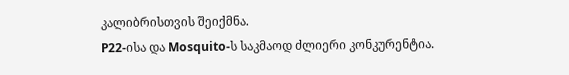კალიბრისთვის შეიქმნა.
P22-ისა და Mosquito-ს საკმაოდ ძლიერი კონკურენტია.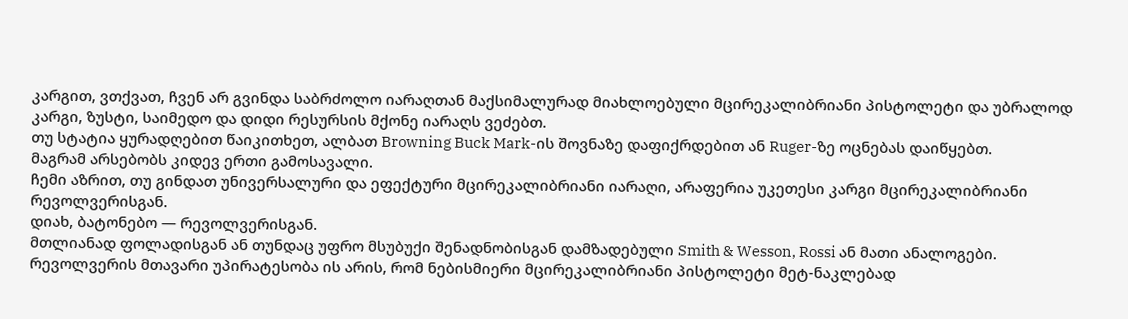კარგით, ვთქვათ, ჩვენ არ გვინდა საბრძოლო იარაღთან მაქსიმალურად მიახლოებული მცირეკალიბრიანი პისტოლეტი და უბრალოდ კარგი, ზუსტი, საიმედო და დიდი რესურსის მქონე იარაღს ვეძებთ.
თუ სტატია ყურადღებით წაიკითხეთ, ალბათ Browning Buck Mark-ის შოვნაზე დაფიქრდებით ან Ruger-ზე ოცნებას დაიწყებთ.
მაგრამ არსებობს კიდევ ერთი გამოსავალი.
ჩემი აზრით, თუ გინდათ უნივერსალური და ეფექტური მცირეკალიბრიანი იარაღი, არაფერია უკეთესი კარგი მცირეკალიბრიანი რევოლვერისგან.
დიახ, ბატონებო — რევოლვერისგან.
მთლიანად ფოლადისგან ან თუნდაც უფრო მსუბუქი შენადნობისგან დამზადებული Smith & Wesson, Rossi ან მათი ანალოგები.
რევოლვერის მთავარი უპირატესობა ის არის, რომ ნებისმიერი მცირეკალიბრიანი პისტოლეტი მეტ-ნაკლებად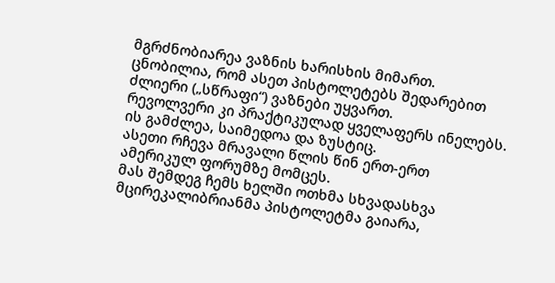მგრძნობიარეა ვაზნის ხარისხის მიმართ.
ცნობილია, რომ ასეთ პისტოლეტებს შედარებით ძლიერი („სწრაფი“) ვაზნები უყვართ.
რევოლვერი კი პრაქტიკულად ყველაფერს ინელებს.
ის გამძლეა, საიმედოა და ზუსტიც.
ასეთი რჩევა მრავალი წლის წინ ერთ-ერთ ამერიკულ ფორუმზე მომცეს.
მას შემდეგ ჩემს ხელში ოთხმა სხვადასხვა მცირეკალიბრიანმა პისტოლეტმა გაიარა,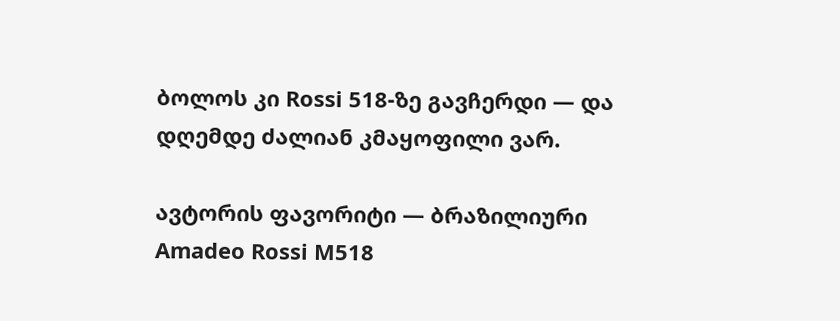ბოლოს კი Rossi 518-ზე გავჩერდი — და დღემდე ძალიან კმაყოფილი ვარ.

ავტორის ფავორიტი — ბრაზილიური Amadeo Rossi M518